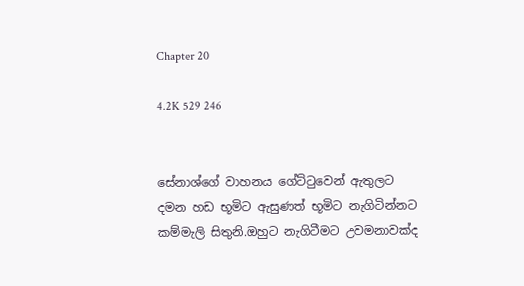Chapter 20

4.2K 529 246


සේනාශ්ගේ වාහනය ගේට්ටුවෙන් ඇතුලට දමන හඩ භූමිට ඇසුණත් භූමිට නැගිටින්නට කම්මැලි සිතුනි.ඔහුට නැගිටීමට උවමනාවක්ද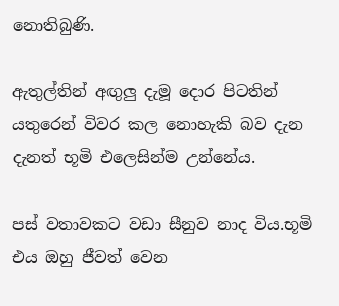නොතිබුණි.

ඇතුල්තින් අඟුලු දැමූ දොර පිටතින් යතුරෙන් විවර කල නොහැකි බව දැන දැනත් භූමි එලෙසින්ම උන්නේය.

පස් වතාවකට වඩා සීනුව නාද විය.භූමි එය ඔහු ජීවත් වෙන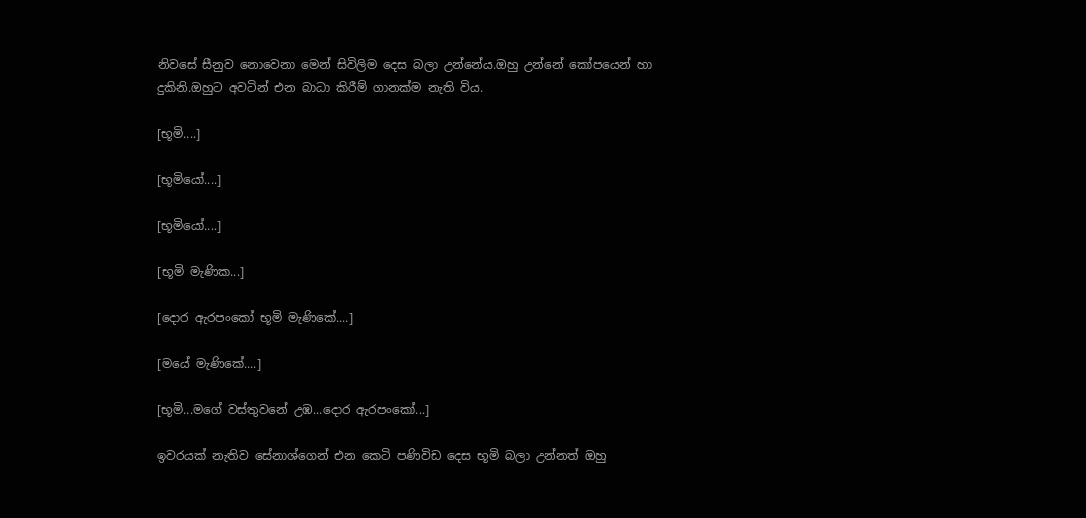නිවසේ සීනුව නොවෙනා මෙන් සිවිලිම දෙස බලා උන්නේය.ඔහු උන්නේ කෝපයෙන් හා දුකිනි.ඔහුට අවටින් එන බාධා කිරීම් ගානක්ම නැති විය.

[භූමි....]

[භූමියෝ....]

[භූමියෝ....]

[භූමි මැණික...]

[දොර ඇරපංකෝ භූමි මැණිකේ....]

[මයේ මැණිකේ....]

[භූමි...මගේ වස්තුවනේ උඹ...දොර ඇරපංකෝ...]

ඉවරයක් නැතිව සේනාශ්ගෙන් එන කෙටි පණිවිඩ දෙස භූමි බලා උන්නත් ඔහු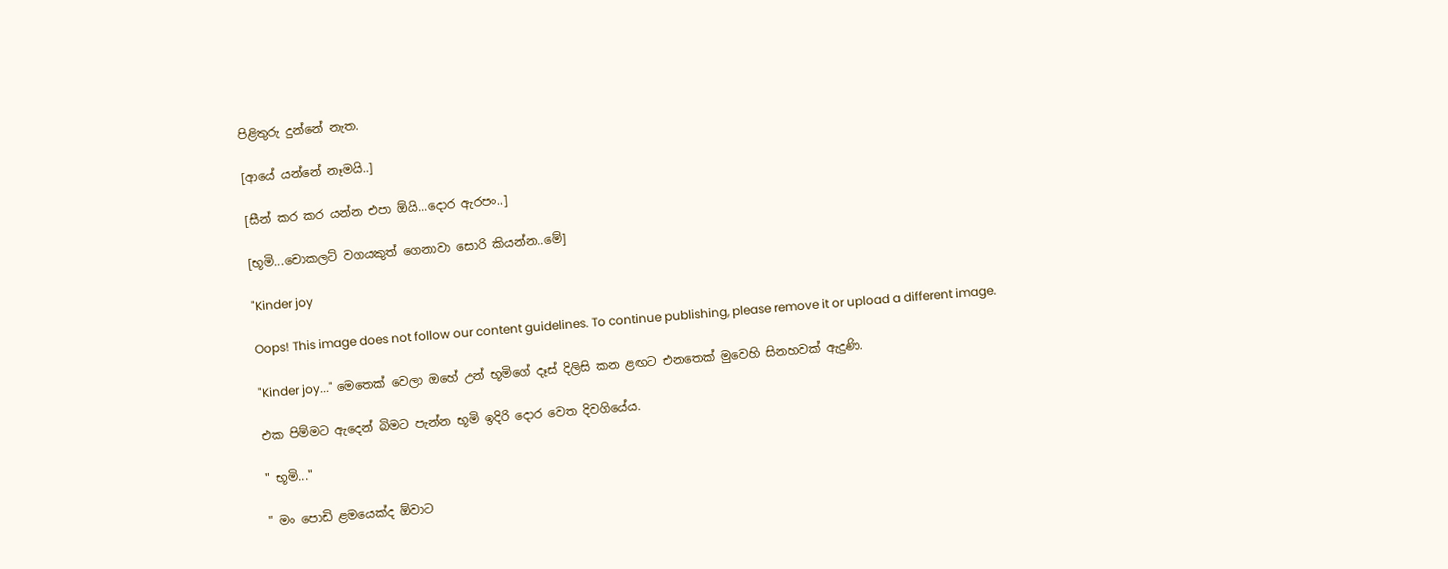පිළිතුරු දුන්නේ නැත.

[ආයේ යන්නේ නෑමයි..]

[සීන් කර කර යන්න එපා ඕයි...දොර ඇරපං..]

[භූමි...චොකලට් වගයකුත් ගෙනාවා සොරි කියන්න..මේ]

"Kinder joy

Oops! This image does not follow our content guidelines. To continue publishing, please remove it or upload a different image.

"Kinder joy..." මෙතෙක් වෙලා ඔහේ උන් භූමිගේ දෑස් දිලිසි කන ළඟට එනතෙක් මුවෙහි සිනහවක් ඇදුණි.

එක පිම්මට ඇදෙන් බිමට පැන්න භූමි ඉදිරි දොර වෙත දිවගියේය.

" භූමි..."

" මං පොඩි ළමයෙක්ද ඕවාට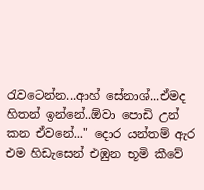රැවටෙන්න...ආහ් සේනාශ්...ඒමද හිතන් ඉන්නේ..ඕවා පොඩි උන් කන ඒවනේ..." දොර යන්තම් ඇර එම හිඩැසෙන් එඹුන භූමි කීවේ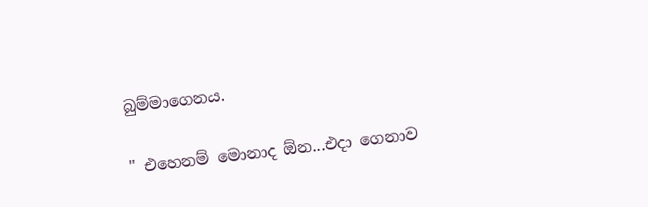බුම්මාගෙනය.

" එහෙනම් මොනාද ඕන...එදා ගෙනාව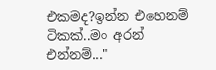එකමද?ඉන්න එහෙනම් ටිකක්..මං අරන් එන්නම්..."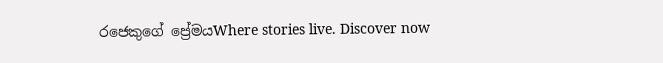රජෙකුගේ ප්‍රේමයWhere stories live. Discover now